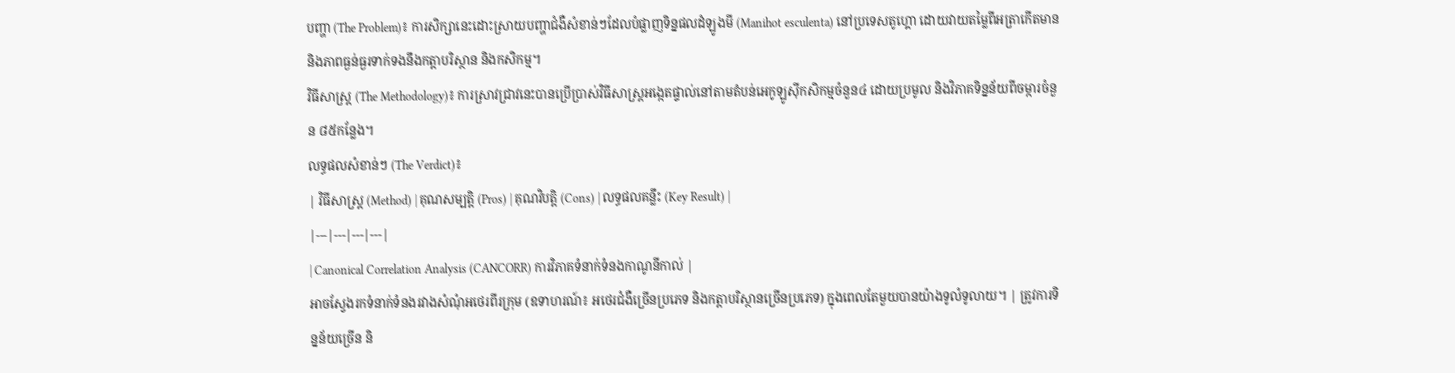បញ្ហា (The Problem)៖ ការសិក្សានេះដោះស្រាយបញ្ហាជំងឺសំខាន់ៗដែលបំផ្លាញទិន្នផលដំឡូងមី (Manihot esculenta) នៅប្រទេសតូហ្គោ ដោយវាយតម្លៃពីអត្រាកើតមាន និងភាពធ្ងន់ធ្ងរទាក់ទងនឹងកត្តាបរិស្ថាន និងកសិកម្ម។
វិធីសាស្ត្រ (The Methodology)៖ ការស្រាវជ្រាវនេះបានប្រើប្រាស់វិធីសាស្ត្រអង្កេតផ្ទាល់នៅតាមតំបន់អេកូឡូស៊ីកសិកម្មចំនួន៤ ដោយប្រមូល និងវិភាគទិន្នន័យពីចម្ការចំនួន ៨៥កន្លែង។
លទ្ធផលសំខាន់ៗ (The Verdict)៖
| វិធីសាស្ត្រ (Method) | គុណសម្បត្តិ (Pros) | គុណវិបត្តិ (Cons) | លទ្ធផលគន្លឹះ (Key Result) |
|---|---|---|---|
| Canonical Correlation Analysis (CANCORR) ការវិភាគទំនាក់ទំនងកាណូនីកាល់ |
អាចស្វែងរកទំនាក់ទំនងរវាងសំណុំអថេរពីរក្រុម (ឧទាហរណ៍៖ អថេរជំងឺច្រើនប្រភេទ និងកត្តាបរិស្ថានច្រើនប្រភេទ) ក្នុងពេលតែមួយបានយ៉ាងទូលំទូលាយ។ | ត្រូវការទិន្នន័យច្រើន និ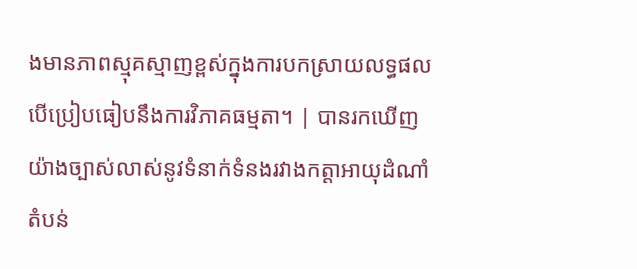ងមានភាពស្មុគស្មាញខ្ពស់ក្នុងការបកស្រាយលទ្ធផល បើប្រៀបធៀបនឹងការវិភាគធម្មតា។ | បានរកឃើញយ៉ាងច្បាស់លាស់នូវទំនាក់ទំនងរវាងកត្តាអាយុដំណាំ តំបន់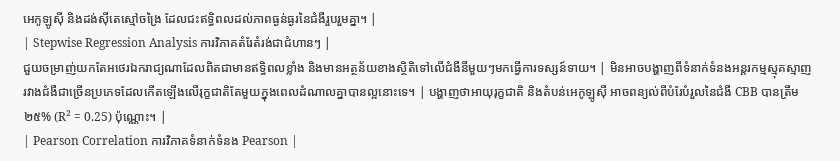អេកូឡូស៊ី និងដង់ស៊ីតេស្មៅចង្រៃ ដែលជះឥទ្ធិពលដល់ភាពធ្ងន់ធ្ងរនៃជំងឺរួបរួមគ្នា។ |
| Stepwise Regression Analysis ការវិភាគតំរែតំរង់ជាជំហានៗ |
ជួយចម្រាញ់យកតែអថេរឯករាជ្យណាដែលពិតជាមានឥទ្ធិពលខ្លាំង និងមានអត្ថន័យខាងស្ថិតិទៅលើជំងឺនីមួយៗមកធ្វើការទស្សន៍ទាយ។ | មិនអាចបង្ហាញពីទំនាក់ទំនងអន្តរកម្មស្មុគស្មាញរវាងជំងឺជាច្រើនប្រភេទដែលកើតឡើងលើរុក្ខជាតិតែមួយក្នុងពេលដំណាលគ្នាបានល្អនោះទេ។ | បង្ហាញថាអាយុរុក្ខជាតិ និងតំបន់អេកូឡូស៊ី អាចពន្យល់ពីបំរែបំរួលនៃជំងឺ CBB បានត្រឹម ២៥% (R² = 0.25) ប៉ុណ្ណោះ។ |
| Pearson Correlation ការវិភាគទំនាក់ទំនង Pearson |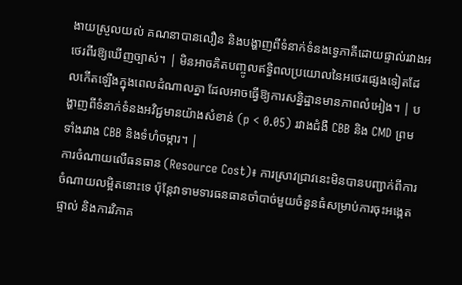ងាយស្រួលយល់ គណនាបានលឿន និងបង្ហាញពីទំនាក់ទំនងទ្វេភាគីដោយផ្ទាល់រវាងអថេរពីរឱ្យឃើញច្បាស់។ | មិនអាចគិតបញ្ចូលឥទ្ធិពលប្រយោលនៃអថេរផ្សេងទៀតដែលកើតឡើងក្នុងពេលដំណាលគ្នា ដែលអាចធ្វើឱ្យការសន្និដ្ឋានមានភាពលំអៀង។ | បង្ហាញពីទំនាក់ទំនងអវិជ្ជមានយ៉ាងសំខាន់ (p < 0.05) រវាងជំងឺ CBB និង CMD ព្រមទាំងរវាង CBB និងទំហំចម្ការ។ |
ការចំណាយលើធនធាន (Resource Cost)៖ ការស្រាវជ្រាវនេះមិនបានបញ្ជាក់ពីការចំណាយលម្អិតនោះទេ ប៉ុន្តែវាទាមទារធនធានចាំបាច់មួយចំនួនធំសម្រាប់ការចុះអង្កេតផ្ទាល់ និងការវិភាគ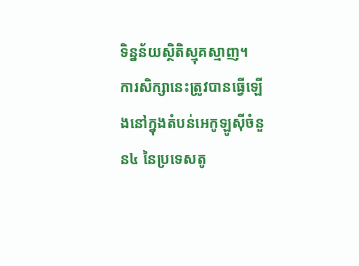ទិន្នន័យស្ថិតិស្មុគស្មាញ។
ការសិក្សានេះត្រូវបានធ្វើឡើងនៅក្នុងតំបន់អេកូឡូស៊ីចំនួន៤ នៃប្រទេសតូ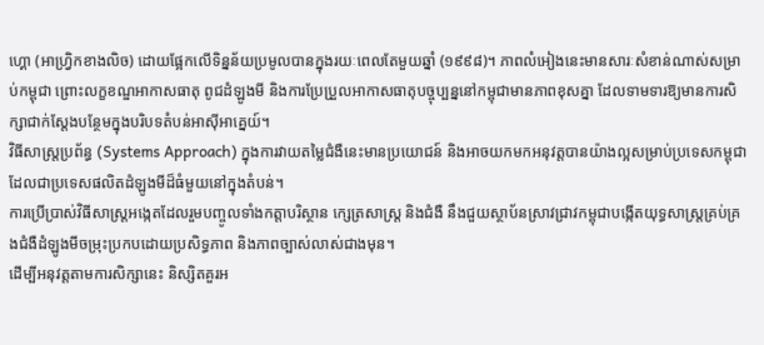ហ្គោ (អាហ្វ្រិកខាងលិច) ដោយផ្អែកលើទិន្នន័យប្រមូលបានក្នុងរយៈពេលតែមួយឆ្នាំ (១៩៩៨)។ ភាពលំអៀងនេះមានសារៈសំខាន់ណាស់សម្រាប់កម្ពុជា ព្រោះលក្ខខណ្ឌអាកាសធាតុ ពូជដំឡូងមី និងការប្រែប្រួលអាកាសធាតុបច្ចុប្បន្ននៅកម្ពុជាមានភាពខុសគ្នា ដែលទាមទារឱ្យមានការសិក្សាជាក់ស្តែងបន្ថែមក្នុងបរិបទតំបន់អាស៊ីអាគ្នេយ៍។
វិធីសាស្ត្រប្រព័ន្ធ (Systems Approach) ក្នុងការវាយតម្លៃជំងឺនេះមានប្រយោជន៍ និងអាចយកមកអនុវត្តបានយ៉ាងល្អសម្រាប់ប្រទេសកម្ពុជា ដែលជាប្រទេសផលិតដំឡូងមីដ៏ធំមួយនៅក្នុងតំបន់។
ការប្រើប្រាស់វិធីសាស្ត្រអង្កេតដែលរួមបញ្ចូលទាំងកត្តាបរិស្ថាន ក្សេត្រសាស្ត្រ និងជំងឺ នឹងជួយស្ថាប័នស្រាវជ្រាវកម្ពុជាបង្កើតយុទ្ធសាស្ត្រគ្រប់គ្រងជំងឺដំឡូងមីចម្រុះប្រកបដោយប្រសិទ្ធភាព និងភាពច្បាស់លាស់ជាងមុន។
ដើម្បីអនុវត្តតាមការសិក្សានេះ និស្សិតគួរអ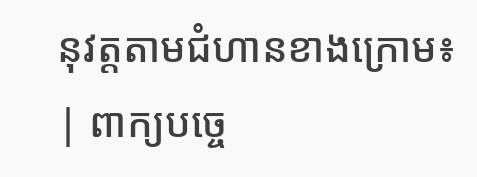នុវត្តតាមជំហានខាងក្រោម៖
| ពាក្យបច្ចេ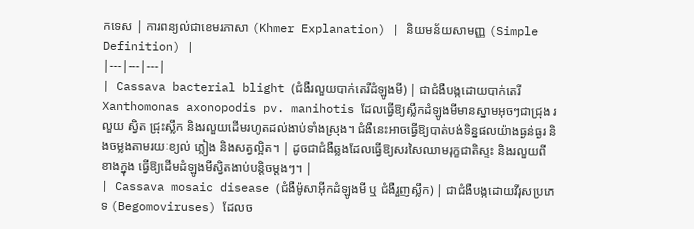កទេស | ការពន្យល់ជាខេមរភាសា (Khmer Explanation) | និយមន័យសាមញ្ញ (Simple Definition) |
|---|---|---|
| Cassava bacterial blight (ជំងឺរលួយបាក់តេរីដំឡូងមី) | ជាជំងឺបង្កដោយបាក់តេរី Xanthomonas axonopodis pv. manihotis ដែលធ្វើឱ្យស្លឹកដំឡូងមីមានស្នាមអុចៗជាជ្រុង រលួយ ស្វិត ជ្រុះស្លឹក និងរលួយដើមរហូតដល់ងាប់ទាំងស្រុង។ ជំងឺនេះអាចធ្វើឱ្យបាត់បង់ទិន្នផលយ៉ាងធ្ងន់ធ្ងរ និងចម្លងតាមរយៈខ្យល់ ភ្លៀង និងសត្វល្អិត។ | ដូចជាជំងឺឆ្លងដែលធ្វើឱ្យសរសៃឈាមរុក្ខជាតិស្ទះ និងរលួយពីខាងក្នុង ធ្វើឱ្យដើមដំឡូងមីស្វិតងាប់បន្តិចម្តងៗ។ |
| Cassava mosaic disease (ជំងឺម៉ូសាអ៊ីកដំឡូងមី ឬ ជំងឺរួញស្លឹក) | ជាជំងឺបង្កដោយវីរុសប្រភេទ (Begomoviruses) ដែលច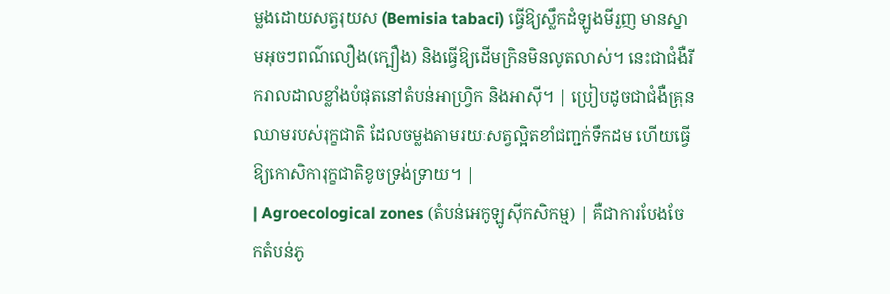ម្លងដោយសត្វរុយស (Bemisia tabaci) ធ្វើឱ្យស្លឹកដំឡូងមីរួញ មានស្នាមអុចៗពណ៌លឿង(ក្បឿង) និងធ្វើឱ្យដើមក្រិនមិនលូតលាស់។ នេះជាជំងឺរីករាលដាលខ្លាំងបំផុតនៅតំបន់អាហ្វ្រិក និងអាស៊ី។ | ប្រៀបដូចជាជំងឺគ្រុនឈាមរបស់រុក្ខជាតិ ដែលចម្លងតាមរយៈសត្វល្អិតខាំជញ្ជក់ទឹកដម ហើយធ្វើឱ្យកោសិការុក្ខជាតិខូចទ្រង់ទ្រាយ។ |
| Agroecological zones (តំបន់អេកូឡូស៊ីកសិកម្ម) | គឺជាការបែងចែកតំបន់ភូ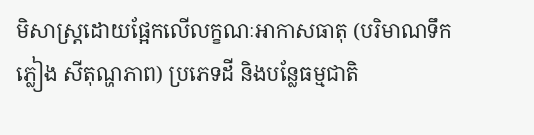មិសាស្ត្រដោយផ្អែកលើលក្ខណៈអាកាសធាតុ (បរិមាណទឹកភ្លៀង សីតុណ្ហភាព) ប្រភេទដី និងបន្លែធម្មជាតិ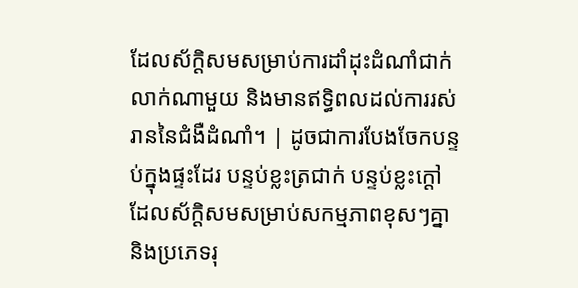ដែលស័ក្តិសមសម្រាប់ការដាំដុះដំណាំជាក់លាក់ណាមួយ និងមានឥទ្ធិពលដល់ការរស់រាននៃជំងឺដំណាំ។ | ដូចជាការបែងចែកបន្ទប់ក្នុងផ្ទះដែរ បន្ទប់ខ្លះត្រជាក់ បន្ទប់ខ្លះក្តៅ ដែលស័ក្តិសមសម្រាប់សកម្មភាពខុសៗគ្នា និងប្រភេទរុ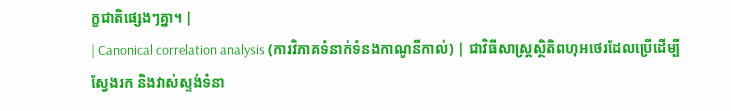ក្ខជាតិផ្សេងៗគ្នា។ |
| Canonical correlation analysis (ការវិភាគទំនាក់ទំនងកាណូនីកាល់) | ជាវិធីសាស្ត្រស្ថិតិពហុអថេរដែលប្រើដើម្បីស្វែងរក និងវាស់ស្ទង់ទំនា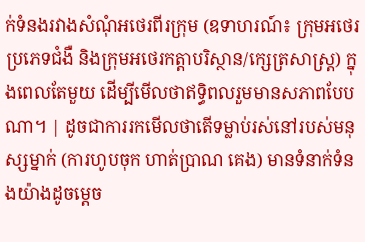ក់ទំនងរវាងសំណុំអថេរពីរក្រុម (ឧទាហរណ៍៖ ក្រុមអថេរប្រភេទជំងឺ និងក្រុមអថេរកត្តាបរិស្ថាន/ក្សេត្រសាស្ត្រ) ក្នុងពេលតែមួយ ដើម្បីមើលថាឥទ្ធិពលរួមមានសភាពបែបណា។ | ដូចជាការរកមើលថាតើទម្លាប់រស់នៅរបស់មនុស្សម្នាក់ (ការហូបចុក ហាត់ប្រាណ គេង) មានទំនាក់ទំនងយ៉ាងដូចម្តេច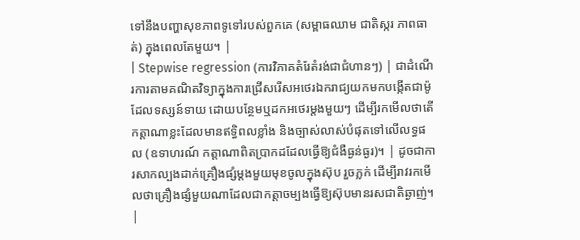ទៅនឹងបញ្ហាសុខភាពទូទៅរបស់ពួកគេ (សម្ពាធឈាម ជាតិស្ករ ភាពធាត់) ក្នុងពេលតែមួយ។ |
| Stepwise regression (ការវិភាគតំរែតំរង់ជាជំហានៗ) | ជាដំណើរការតាមគណិតវិទ្យាក្នុងការជ្រើសរើសអថេរឯករាជ្យយកមកបង្កើតជាម៉ូដែលទស្សន៍ទាយ ដោយបន្ថែមឬដកអថេរម្តងមួយៗ ដើម្បីរកមើលថាតើកត្តាណាខ្លះដែលមានឥទ្ធិពលខ្លាំង និងច្បាស់លាស់បំផុតទៅលើលទ្ធផល (ឧទាហរណ៍ កត្តាណាពិតប្រាកដដែលធ្វើឱ្យជំងឺធ្ងន់ធ្ងរ)។ | ដូចជាការសាកល្បងដាក់គ្រឿងផ្សំម្តងមួយមុខចូលក្នុងស៊ុប រួចភ្លក់ ដើម្បីរាវរកមើលថាគ្រឿងផ្សំមួយណាដែលជាកត្តាចម្បងធ្វើឱ្យស៊ុបមានរសជាតិឆ្ងាញ់។ |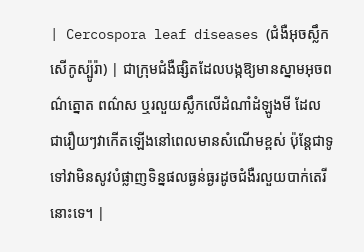| Cercospora leaf diseases (ជំងឺអុចស្លឹកសើកូស្ប៉ូរ៉ា) | ជាក្រុមជំងឺផ្សិតដែលបង្កឱ្យមានស្នាមអុចពណ៌ត្នោត ពណ៌ស ឬរលួយស្លឹកលើដំណាំដំឡូងមី ដែលជារឿយៗវាកើតឡើងនៅពេលមានសំណើមខ្ពស់ ប៉ុន្តែជាទូទៅវាមិនសូវបំផ្លាញទិន្នផលធ្ងន់ធ្ងរដូចជំងឺរលួយបាក់តេរីនោះទេ។ |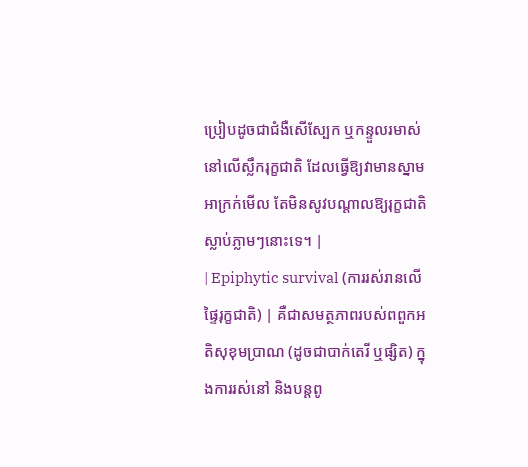ប្រៀបដូចជាជំងឺសើស្បែក ឬកន្ទួលរមាស់នៅលើស្លឹករុក្ខជាតិ ដែលធ្វើឱ្យវាមានស្នាមអាក្រក់មើល តែមិនសូវបណ្តាលឱ្យរុក្ខជាតិស្លាប់ភ្លាមៗនោះទេ។ |
| Epiphytic survival (ការរស់រានលើផ្ទៃរុក្ខជាតិ) | គឺជាសមត្ថភាពរបស់ពពួកអតិសុខុមប្រាណ (ដូចជាបាក់តេរី ឬផ្សិត) ក្នុងការរស់នៅ និងបន្តពូ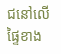ជនៅលើផ្ទៃខាង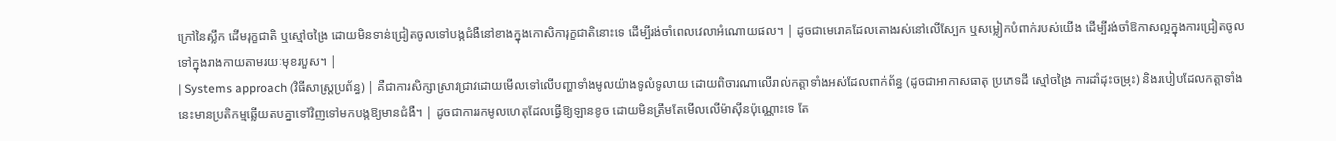ក្រៅនៃស្លឹក ដើមរុក្ខជាតិ ឬស្មៅចង្រៃ ដោយមិនទាន់ជ្រៀតចូលទៅបង្កជំងឺនៅខាងក្នុងកោសិការុក្ខជាតិនោះទេ ដើម្បីរង់ចាំពេលវេលាអំណោយផល។ | ដូចជាមេរោគដែលតោងរស់នៅលើស្បែក ឬសម្លៀកបំពាក់របស់យើង ដើម្បីរង់ចាំឱកាសល្អក្នុងការជ្រៀតចូលទៅក្នុងរាងកាយតាមរយៈមុខរបួស។ |
| Systems approach (វិធីសាស្ត្រប្រព័ន្ធ) | គឺជាការសិក្សាស្រាវជ្រាវដោយមើលទៅលើបញ្ហាទាំងមូលយ៉ាងទូលំទូលាយ ដោយពិចារណាលើរាល់កត្តាទាំងអស់ដែលពាក់ព័ន្ធ (ដូចជាអាកាសធាតុ ប្រភេទដី ស្មៅចង្រៃ ការដាំដុះចម្រុះ) និងរបៀបដែលកត្តាទាំងនេះមានប្រតិកម្មឆ្លើយតបគ្នាទៅវិញទៅមកបង្កឱ្យមានជំងឺ។ | ដូចជាការរកមូលហេតុដែលធ្វើឱ្យឡានខូច ដោយមិនត្រឹមតែមើលលើម៉ាស៊ីនប៉ុណ្ណោះទេ តែ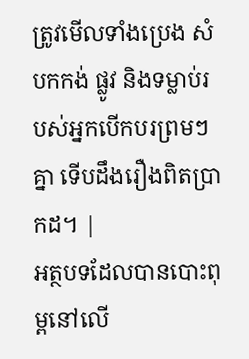ត្រូវមើលទាំងប្រេង សំបកកង់ ផ្លូវ និងទម្លាប់របស់អ្នកបើកបរព្រមៗគ្នា ទើបដឹងរឿងពិតប្រាកដ។ |
អត្ថបទដែលបានបោះពុម្ពនៅលើ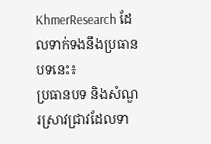KhmerResearch ដែលទាក់ទងនឹងប្រធានបទនេះ៖
ប្រធានបទ និងសំណួរស្រាវជ្រាវដែលទា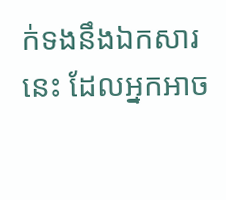ក់ទងនឹងឯកសារនេះ ដែលអ្នកអាច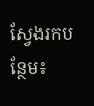ស្វែងរកបន្ថែម៖